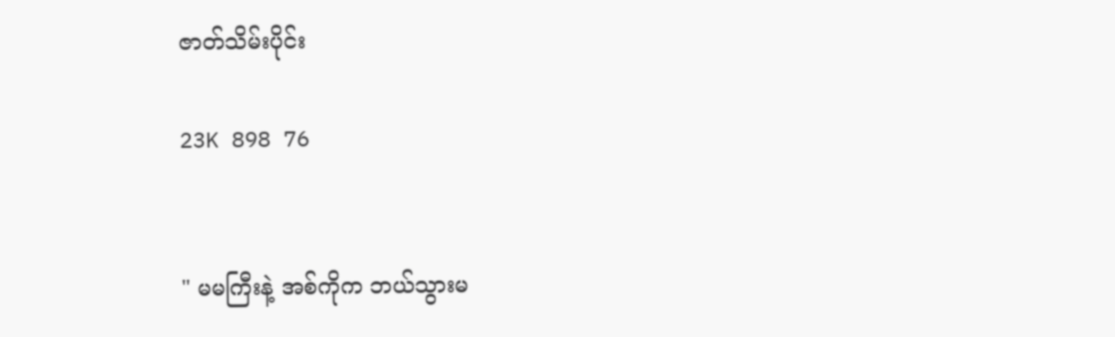ဇာတ်သိမ်းပိုင်း

23K 898 76


" မမကြီးနဲ့ အစ်ကိုက ဘယ်သွားမ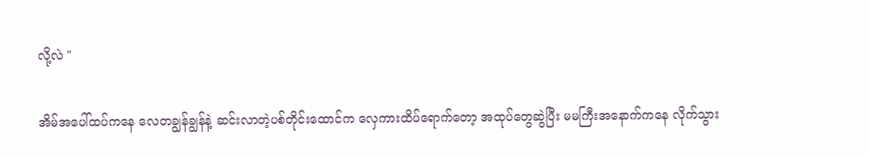လို့လဲ "

အိမ်အပေါ်ထပ်ကနေ လေတချွန်ချွန်နဲ့ ဆင်းလာတဲ့ပစ်တိုင်းထောင်က လှေကားထိပ်ရောက်တော့ အထုပ်တွေဆွဲပြီး မမကြီးအနောက်ကနေ လိုက်သွား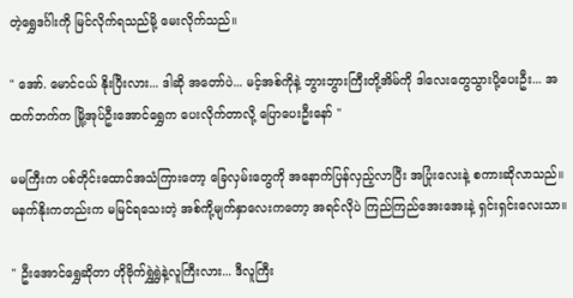တဲ့ရွှေဒင်္ဂါးကို မြင်လိုက်ရသည်မို့ မေးလိုက်သည်။

" အော်. မောင်ငယ် နိုးပြီးလား... ဒါဆို အတော်ပဲ... မင့်အစ်ကိုနဲ့ ဘွားဘွားကြီးတို့အိမ်ကို ဒါလေးတွေသွားပို့ပေးဦး... အထက်ဘက်က မြို့အုပ်ဦးအောင်ရွှေက ပေးလိုက်တာလို့ ပြောပေးဦးနော် "

မမကြီးက ပစ်တိုင်းထောင်အသံကြားတော့ ခြေလှမ်းတွေကို အနောက်ပြန်လှည့်လာပြီး အပြုံးလေးနဲ့ စကားဆိုလာသည်။ မနက်နိုးကတည်းက မမြင်ရသေးတဲ့ အစ်ကို့မျက်နှာလေးကတော့ အရင်လိုပဲ ကြည်ကြည်အေးအေးနဲ့ ရှင်းရှင်းလေးသာ။

" ဦးအောင်ရွှေဆိုတာ ဟိုဗိုက်ရွှဲရွှဲနဲ့လူကြီးလား... ဒီလူကြီး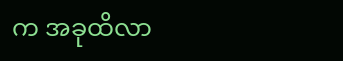က အခုထိလာ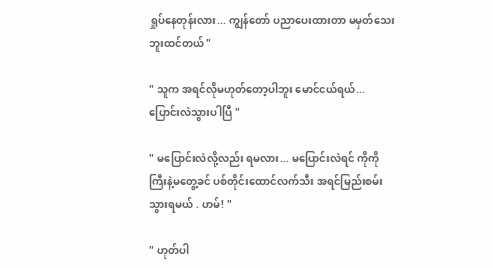ရှုပ်နေတုန်းလား... ကျွန်တော် ပညာပေးထားတာ မမှတ်သေးဘူးထင်တယ် "

" သူက အရင်လိုမဟုတ်တော့ပါဘူး မောင်ငယ်ရယ်... ပြောင်းလဲသွားပါပြီ "

" မပြောင်းလဲလို့လည်း ရမလား... မပြောင်းလဲရင် ကိုကိုကြီးနဲ့မတွေ့ခင် ပစ်တိုင်းထောင်လက်သီး အရင်မြည်းစမ်းသွားရမယ် . ဟမ်! "

" ဟုတ်ပါ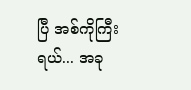ပြီ အစ်ကိုကြီးရယ်... အခု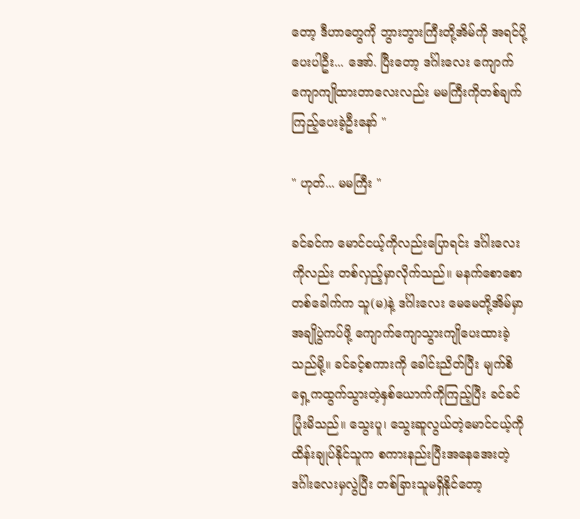တော့ ဒီဟာတွေကို ဘွားဘွားကြီးတို့အိမ်ကို အရင်ပို့ပေးပါဦး... အော်. ပြီးတော့ ဒင်္ဂါးလေး ကျောက်ကျောကျိုထားတာလေးလည်း မမကြီးကိုတစ်ချက်ကြည့်ပေးခဲ့ဦးနော် "

" ဟုတ်... မမကြီး "

ခင်ခင်က မောင်ငယ့်ကိုလည်းပြောရင်း ဒင်္ဂါးလေးကိုလည်း တစ်လှည့်မှာလိုက်သည်။ မနက်စောစောတစ်ခေါက်က သူ(မ)နဲ့ ဒင်္ဂါးလေး မေမေတို့အိမ်မှာ အချိုပွဲကပ်ဖို့ ကျောက်ကျောသွားကျိုပေးထားခဲ့သည်မို့။ ခင်ခင့်စကားကို ခေါင်းညိတ်ပြီး မျက်စိရှေ့ကထွက်သွားတဲ့နှစ်ယောက်ကိုကြည့်ပြီး ခင်ခင်ပြုံးမိသည်။ သွေးပူ၊ သွေးဆူလွယ်တဲ့မောင်ငယ့်ကို ထိန်းချုပ်နိုင်သူက စကားနည်းပြီးအနေအေးတဲ့ ဒင်္ဂါးလေးမှလွဲပြီး တစ်ခြားသူမရှိနိုင်တော့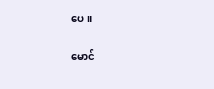ပေ။

မောင်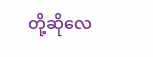တို့ဆိုလေ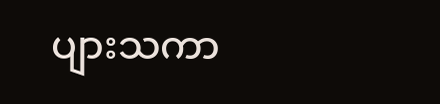ပျားသကာ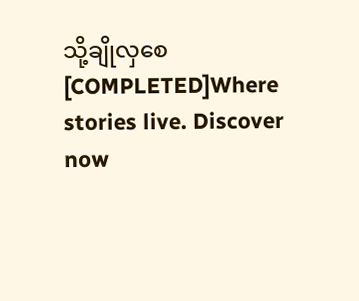သို့ချိုလှစေ [COMPLETED]Where stories live. Discover now